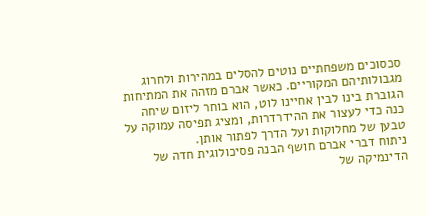סכסוכים משפחתיים נוטים להסלים במהירות ולחרוג מגבולותיהם המקוריים. כאשר אברם מזהה את המתיחות הגוברת בינו לבין אחיינו לוט, הוא בוחר ליזום שיחה כנה כדי לעצור את ההידרדרות, ומציג תפיסה עמוקה על טבען של מחלוקות ועל הדרך לפתור אותן.
ניתוח דברי אברם חושף הבנה פסיכולוגית חדה של הדינמיקה של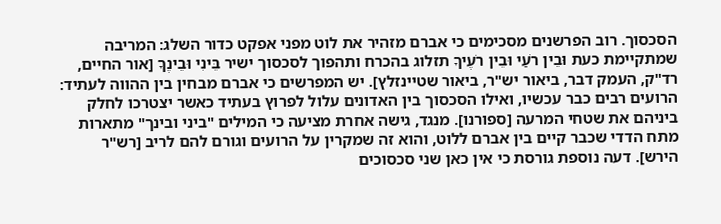הסכסוך. רוב הפרשנים מסכימים כי אברם מזהיר את לוט מפני אפקט כדור השלג: המריבה שמתקיימת כעת וּבֵין רֹעַי וּבֵין רֹעֶיךָ תזלוג בהכרח ותהפוך לסכסוך ישיר בֵּינִי וּבֵינֶךָ [אור החיים, רד"ק, העמק דבר, ביאור יש"ר, ביאור שטיינזלץ]. יש המפרשים כי אברם מבחין בין ההווה לעתיד: הרועים רבים כבר עכשיו, ואילו הסכסוך בין האדונים עלול לפרוץ בעתיד כאשר יצטרכו לחלק ביניהם את שטחי המרעה [ספורנו]. מנגד, גישה אחרת מציעה כי המילים "ביני ובינך" מתארות מתח הדדי שכבר קיים בין אברם ללוט, והוא זה שמקרין על הרועים וגורם להם לריב [רש"ר הירש]. דעה נוספת גורסת כי אין כאן שני סכסוכים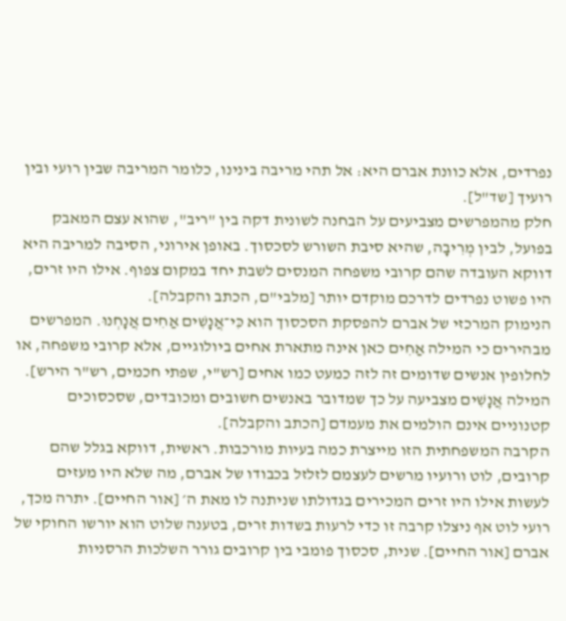נפרדים, אלא כוונת אברם היא: אל תהי מריבה בינינו, כלומר המריבה שבין רועי ובין רועיך [שד"ל].
חלק מהמפרשים מצביעים על הבחנה לשונית דקה בין "ריב", שהוא עצם המאבק בפועל, לבין מְרִיבָה, שהיא סיבת השורש לסכסוך. באופן אירוני, הסיבה למריבה היא דווקא העובדה שהם קרובי משפחה המנסים לשבת יחד במקום צפוף. אילו היו זרים, היו פשוט נפרדים לדרכם מוקדם יותר [מלבי"ם, הכתב והקבלה].
הנימוק המרכזי של אברם להפסקת הסכסוך הוא כִּי־אֲנָשִׁים אַחִים אֲנָחְנוּ. המפרשים מבהירים כי המילה אַחִים כאן אינה מתארת אחים ביולוגיים, אלא קרובי משפחה, או לחלופין אנשים שדומים זה לזה כמעט כמו אחים [רש"י, שפתי חכמים, רש"ר הירש]. המילה אֲנָשִׁים מצביעה על כך שמדובר באנשים חשובים ומכובדים, שסכסוכים קטנוניים אינם הולמים את מעמדם [הכתב והקבלה].
הקרבה המשפחתית הזו מייצרת כמה בעיות מורכבות. ראשית, דווקא בגלל שהם קרובים, לוט ורועיו מרשים לעצמם לזלזל בכבודו של אברם, מה שלא היו מעזים לעשות אילו היו זרים המכירים בגדולתו שניתנה לו מאת ה׳ [אור החיים]. יתרה מכך, רועי לוט אף ניצלו קרבה זו כדי לרעות בשדות זרים, בטענה שלוט הוא יורשו החוקי של אברם [אור החיים]. שנית, סכסוך פומבי בין קרובים גורר השלכות הרסניות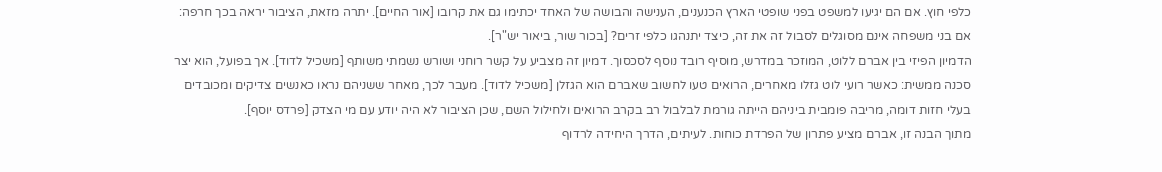כלפי חוץ. אם הם יגיעו למשפט בפני שופטי הארץ הכנענים, הענישה והבושה של האחד יכתימו גם את קרובו [אור החיים]. יתרה מזאת, הציבור יראה בכך חרפה: אם בני משפחה אינם מסוגלים לסבול זה את זה, כיצד יתנהגו כלפי זרים? [בכור שור, ביאור יש"ר].
הדמיון הפיזי בין אברם ללוט, המוזכר במדרש, מוסיף רובד נוסף לסכסוך. דמיון זה מצביע על קשר רוחני ושורש נשמתי משותף [משכיל לדוד]. אך בפועל, הוא יצר סכנה ממשית: כאשר רועי לוט גזלו מאחרים, הרואים טעו לחשוב שאברם הוא הגזלן [משכיל לדוד]. מעבר לכך, מאחר ששניהם נראו כאנשים צדיקים ומכובדים בעלי חזות דומה, מריבה פומבית ביניהם הייתה גורמת לבלבול רב בקרב הרואים ולחילול השם, שכן הציבור לא היה יודע עם מי הצדק [פרדס יוסף].
מתוך הבנה זו, אברם מציע פתרון של הפרדת כוחות. לעיתים, הדרך היחידה לרדוף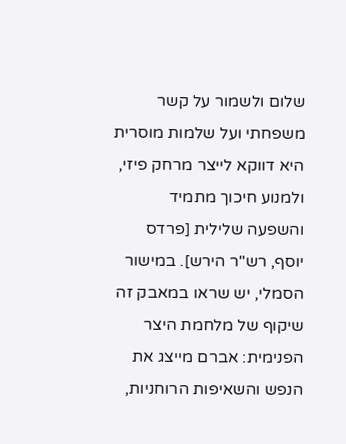שלום ולשמור על קשר משפחתי ועל שלמות מוסרית היא דווקא לייצר מרחק פיזי, ולמנוע חיכוך מתמיד והשפעה שלילית [פרדס יוסף, רש"ר הירש]. במישור הסמלי, יש שראו במאבק זה שיקוף של מלחמת היצר הפנימית: אברם מייצג את הנפש והשאיפות הרוחניות,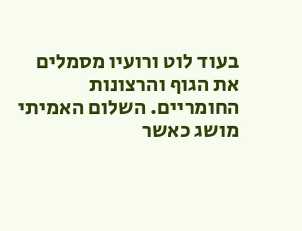בעוד לוט ורועיו מסמלים את הגוף והרצונות החומריים. השלום האמיתי מושג כאשר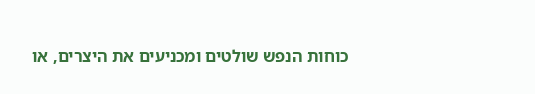כוחות הנפש שולטים ומכניעים את היצרים, או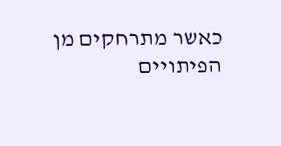כאשר מתרחקים מן הפיתויים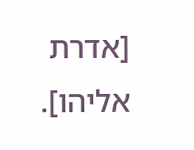[אדרת אליהו].